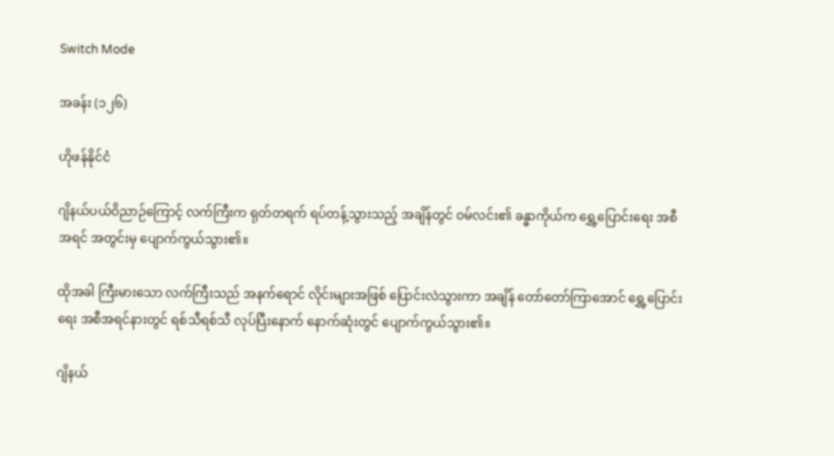Switch Mode

အခန်း (၁၂၆)

ဟိုဖန်နိုင်ငံ

ဂျိနယ်ပယ်ဝိညာဉ်ကြောင့် လက်ကြီးက ရုတ်တရက် ရပ်တန့်သွားသည့် အချိန်တွင် ဝမ်လင်း၏ ခန္ဓာကိုယ်က ရွှေ့ပြောင်းရေး အစီအရင် အတွင်းမှ ပျောက်ကွယ်သွား၏။

ထိုအခါ ကြီးမားသော လက်ကြီးသည် အနက်ရောင် လိုင်းများအဖြစ် ပြောင်းလဲသွားကာ အချိန် တော်တော်ကြာအောင် ရွှေ့ပြောင်းရေး အစီအရင်နားတွင် ရစ်သီရစ်သီ လုပ်ပြီးနောက် နောက်ဆုံးတွင် ပျောက်ကွယ်သွား၏။

ဂျိနယ်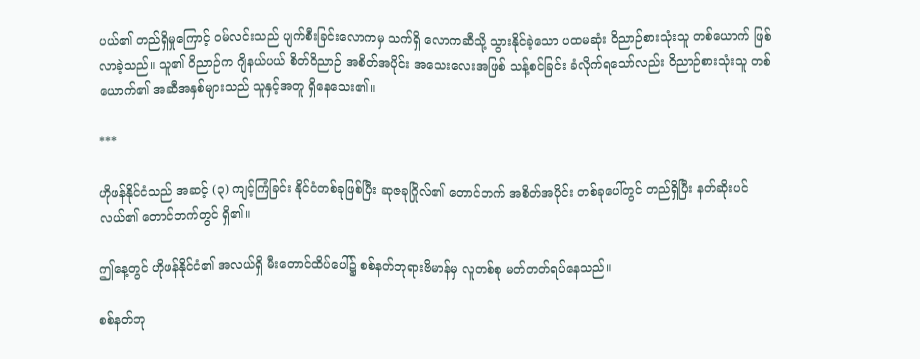ပယ်၏ တည်ရှိမှုကြောင့် ဝမ်လင်းသည် ပျက်စီးခြင်းလောကမှ သက်ရှိ လောကဆီသို့ သွားနိုင်ခဲ့သော ပထမဆုံး ဝိညာဉ်စားသုံးသူ တစ်ယောက် ဖြစ်လာခဲ့သည်။ သူ၏ ဝိညာဉ်က ဂျိနယ်ပယ် စိတ်ဝိညာဉ် အစိတ်အပိုင်း အသေးလေးအဖြစ် သန့်စင်ခြင်း ခံလိုက်ရသော်လည်း ဝိညာဉ်စားသုံးသူ တစ်ယောက်၏ အဆီအနှစ်များသည် သူနှင့်အတူ ရှိနေသေး၏။

***

ဟိုဖန်နိုင်ငံသည် အဆင့် (၃) ကျင့်ကြံခြင်း နိုင်ငံတစ်ခုဖြစ်ပြီး ဆုဇခုဂြိုလ်၏ တောင်ဘက် အစိတ်အပိုင်း တစ်ခုပေါ်တွင် တည်ရှိပြီး နတ်ဆိုးပင်လယ်၏ တောင်ဘက်တွင် ရှိ၏။

ဤနေ့တွင် ဟိုဖန်နိုင်ငံ၏ အလယ်ရှိ မီးတောင်ထိပ်ပေါ်၌ စစ်နတ်ဘုရားဗိမာန်မှ လူတစ်စု မတ်တတ်ရပ်နေသည်။

စစ်နတ်ဘု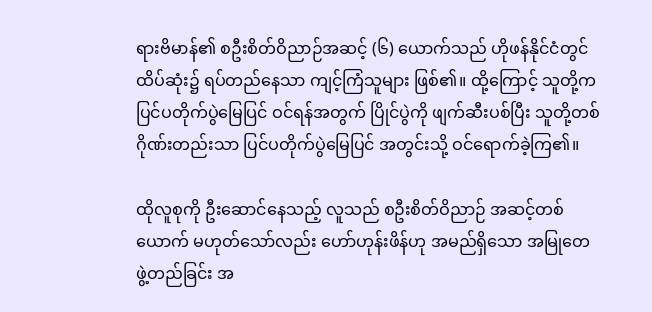ရားဗိမာန်၏ စဦးစိတ်ဝိညာဉ်အဆင့် (၆) ယောက်သည် ဟိုဖန်နိုင်ငံတွင် ထိပ်ဆုံး၌ ရပ်တည်နေသာ ကျင့်ကြံသူများ ဖြစ်၏။ ထို့ကြောင့် သူတို့က ပြင်ပတိုက်ပွဲမြေပြင် ဝင်ရန်အတွက် ပြိုင်ပွဲကို ဖျက်ဆီးပစ်ပြီး သူတို့တစ်ဂိုဏ်းတည်းသာ ပြင်ပတိုက်ပွဲမြေပြင် အတွင်းသို့ ဝင်ရောက်ခဲ့ကြ၏။

ထိုလူစုကို ဦးဆောင်နေသည့် လူသည် စဦးစိတ်ဝိညာဉ် အဆင့်တစ်ယောက် မဟုတ်သော်လည်း ဟော်ဟုန်းဖိန်ဟု အမည်ရှိသော အမြုတေ ဖွဲ့တည်ခြင်း အ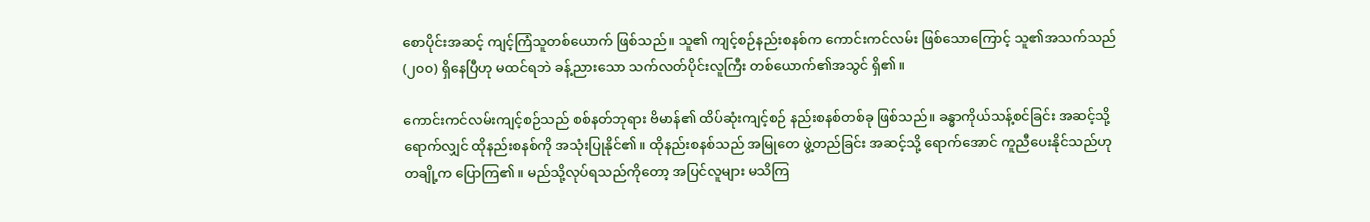စောပိုင်းအဆင့် ကျင့်ကြံသူတစ်ယောက် ဖြစ်သည်။ သူ၏ ကျင့်စဉ်နည်းစနစ်က ကောင်းကင်လမ်း ဖြစ်သောကြောင့် သူ၏အသက်သည် (၂၀၀) ရှိနေပြီဟု မထင်ရဘဲ ခန့်ညားသော သက်လတ်ပိုင်းလူကြီး တစ်ယောက်၏အသွင် ရှိ၏။

ကောင်းကင်လမ်းကျင့်စဉ်သည် စစ်နတ်ဘုရား ဗိမာန်၏ ထိပ်ဆုံးကျင့်စဉ် နည်းစနစ်တစ်ခု ဖြစ်သည်။ ခန္ဓာကိုယ်သန့်စင်ခြင်း အဆင့်သို့ ရောက်လျှင် ထိုနည်းစနစ်ကို အသုံးပြုနိုင်၏။ ထိုနည်းစနစ်သည် အမြုတေ ဖွဲ့တည်ခြင်း အဆင့်သို့ ရောက်အောင် ကူညီပေးနိုင်သည်ဟု တချို့က ပြောကြ၏။ မည်သို့လုပ်ရသည်ကိုတော့ အပြင်လူများ မသိကြ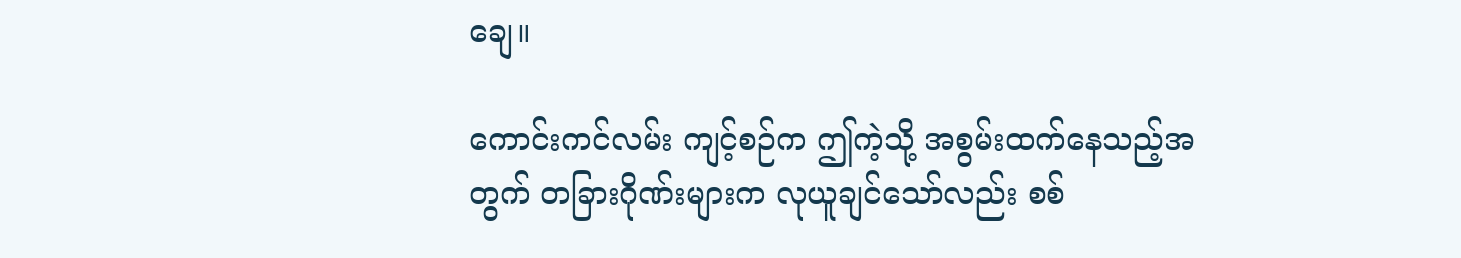ချေ။

ကောင်းကင်လမ်း ကျင့်စဉ်က ဤကဲ့သို့ အစွမ်းထက်နေသည့်အတွက် တခြားဂိုဏ်းများက လုယူချင်သော်လည်း စစ်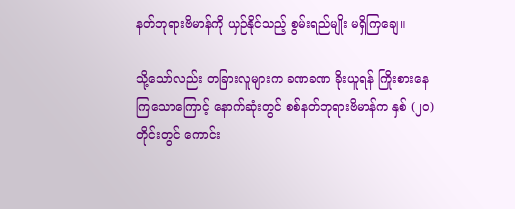နတ်ဘုရားဗိမာန်ကို ယှဉ်နိုင်သည့် စွမ်းရည်မျိုး မရှိကြချေ။

သို့သော်လည်း တခြားလူများက ခဏခဏ ခိုးယူရန် ကြိုးစားနေကြသောကြောင့် နောက်ဆုံးတွင် စစ်နတ်ဘုရားဗိမာန်က နှစ် (၂၀) တိုင်းတွင် ကောင်း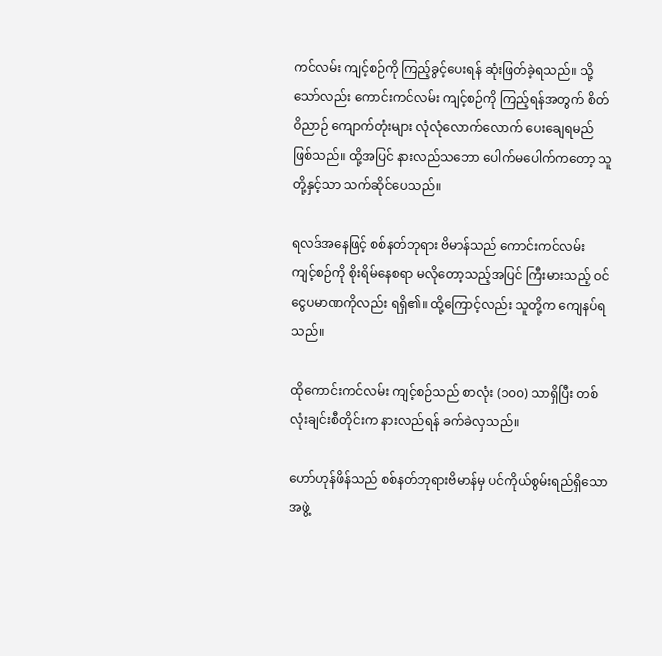ကင်လမ်း ကျင့်စဉ်ကို ကြည့်ခွင့်ပေးရန် ဆုံးဖြတ်ခဲ့ရသည်။ သို့သော်လည်း ကောင်းကင်လမ်း ကျင့်စဉ်ကို ကြည့်ရန်အတွက် စိတ်ဝိညာဉ် ကျောက်တုံးများ လုံလုံလောက်လောက် ပေးချေရမည် ဖြစ်သည်။ ထို့အပြင် နားလည်သဘော ပေါက်မပေါက်ကတော့ သူတို့နှင့်သာ သက်ဆိုင်ပေသည်။

ရလဒ်အနေဖြင့် စစ်နတ်ဘုရား ဗိမာန်သည် ကောင်းကင်လမ်း ကျင့်စဉ်ကို စိုးရိမ်နေစရာ မလိုတော့သည့်အပြင် ကြီးမားသည့် ဝင်ငွေပမာဏကိုလည်း ရရှိ၏။ ထို့ကြောင့်လည်း သူတို့က ကျေနပ်ရသည်။

ထိုကောင်းကင်လမ်း ကျင့်စဉ်သည် စာလုံး (၁၀၀) သာရှိပြီး တစ်လုံးချင်းစီတိုင်းက နားလည်ရန် ခက်ခဲလှသည်။

ဟော်ဟုန်ဖိန်သည် စစ်နတ်ဘုရားဗိမာန်မှ ပင်ကိုယ်စွမ်းရည်ရှိသော အဖွဲ့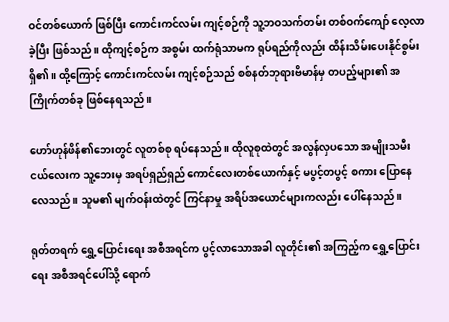ဝင်တစ်ယောက် ဖြစ်ပြီး ကောင်းကင်လမ်း ကျင့်စဉ်ကို သူ့ဘဝသက်တမ်း တစ်ဝက်ကျော် လေ့လာခဲ့ပြီး ဖြစ်သည်။ ထိုကျင့်စဉ်က အစွမ်း ထက်ရုံသာမက ရုပ်ရည်ကိုလည်း ထိန်းသိမ်းပေးနိုင်စွမ်း ရှိ၏။ ထို့ကြောင့် ကောင်းကင်လမ်း ကျင့်စဉ်သည် စစ်နတ်ဘုရားဗိမာန်မှ တပည့်များ၏ အကြိုက်တစ်ခု ဖြစ်နေရသည်။

ဟော်ဟုန်ဖိန်၏ဘေးတွင် လူတစ်စု ရပ်နေသည်။ ထိုလူစုထဲတွင် အလွန်လှပသော အမျိုးသမီးငယ်လေးက သူ့ဘေးမှ အရပ်ရှည်ရှည် ကောင်လေးတစ်ယောက်နှင့် မပွင့်တပွင့် စကား ပြောနေလေသည်။ သူမ၏ မျက်ဝန်းထဲတွင် ကြင်နာမှု အရိပ်အယောင်များကလည်း ပေါ်နေသည်။

ရုတ်တရက် ရွှေ့ပြောင်းရေး အစီအရင်က ပွင့်လာသောအခါ လူတိုင်း၏ အကြည့်က ရွှေ့ပြောင်းရေး အစီအရင်ပေါ်သို့ ရောက်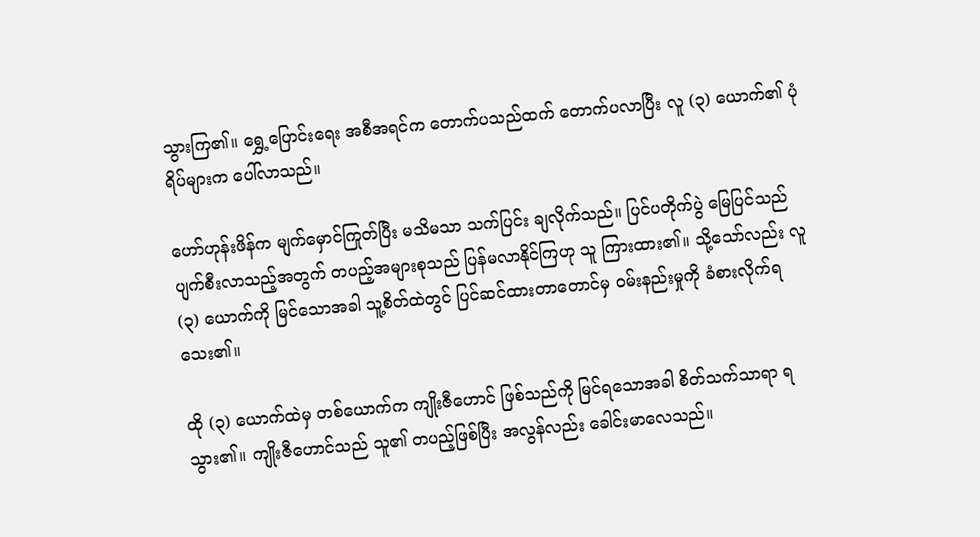သွားကြ၏။ ရွှေ့ပြောင်းရေး အစီအရင်က တောက်ပသည်ထက် တောက်ပလာပြီး လူ (၃) ယောက်၏ ပုံရိပ်များက ပေါ်လာသည်။

ဟော်ဟုန်းဖိန်က မျက်မှောင်ကြုတ်ပြီး မသိမသာ သက်ပြင်း ချလိုက်သည်။ ပြင်ပတိုက်ပွဲ မြေပြင်သည် ပျက်စီးလာသည့်အတွက် တပည့်အများစုသည် ပြန်မလာနိုင်ကြဟု သူ ကြားထား၏။ သို့သော်လည်း လူ (၃) ယောက်ကို မြင်သောအခါ သူ့စိတ်ထဲတွင် ပြင်ဆင်ထားတာတောင်မှ ဝမ်းနည်းမှုကို ခံစားလိုက်ရသေး၏။

ထို (၃) ယောက်ထဲမှ တစ်ယောက်က ကျိုးဇီဟောင် ဖြစ်သည်ကို မြင်ရသောအခါ စိတ်သက်သာရာ ရသွား၏။ ကျိုးဇီဟောင်သည် သူ၏ တပည့်ဖြစ်ပြီး အလွန်လည်း ခေါင်းမာလေသည်။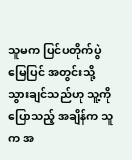သူမက ပြင်ပတိုက်ပွဲမြေပြင် အတွင်းသို့ သွားချင်သည်ဟု သူ့ကို ပြောသည့် အချိန်က သူက အ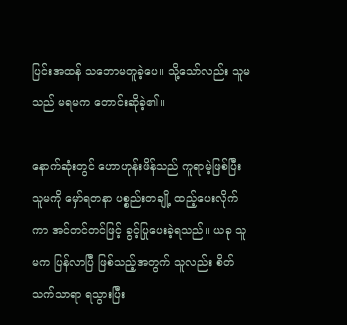ပြင်းအထန် သဘောမတူခဲ့ပေ။ သို့သော်လည်း သူမသည် မရမက တောင်းဆိုခဲ့၏။

နောက်ဆုံးတွင် ဟောဟုန်းဖိန်သည် ကူရာမဲ့ဖြစ်ပြီး သူမကို မှော်ရတနာ ပစ္စည်းတချို့ ထည့်ပေးလိုက်ကာ အင်တင်တင်ဖြင့် ခွင့်ပြုပေးခဲ့ရသည်။ ယခု သူမက ပြန်လာပြီ ဖြစ်သည့်အတွက် သူလည်း စိတ်သက်သာရာ ရသွားပြီး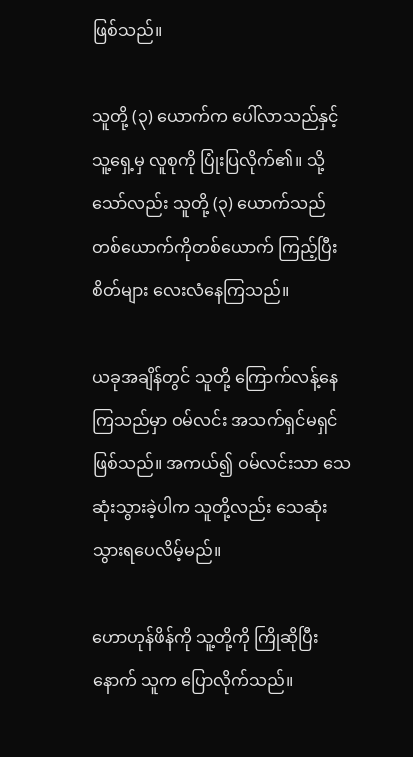ဖြစ်သည်။

သူတို့ (၃) ယောက်က ပေါ်လာသည်နှင့် သူ့ရှေ့မှ လူစုကို ပြုံးပြလိုက်၏။ သို့သော်လည်း သူတို့ (၃) ယောက်သည် တစ်ယောက်ကိုတစ်ယောက် ကြည့်ပြီး စိတ်များ လေးလံနေကြသည်။

ယခုအချိန်တွင် သူတို့ ကြောက်လန့်နေကြသည်မှာ ဝမ်လင်း အသက်ရှင်မရှင် ဖြစ်သည်။ အကယ်၍ ဝမ်လင်းသာ သေဆုံးသွားခဲ့ပါက သူတို့လည်း သေဆုံးသွားရပေလိမ့်မည်။

ဟောဟုန်ဖိန်ကို သူ့တို့ကို ကြိုဆိုပြီးနောက် သူက ပြောလိုက်သည်။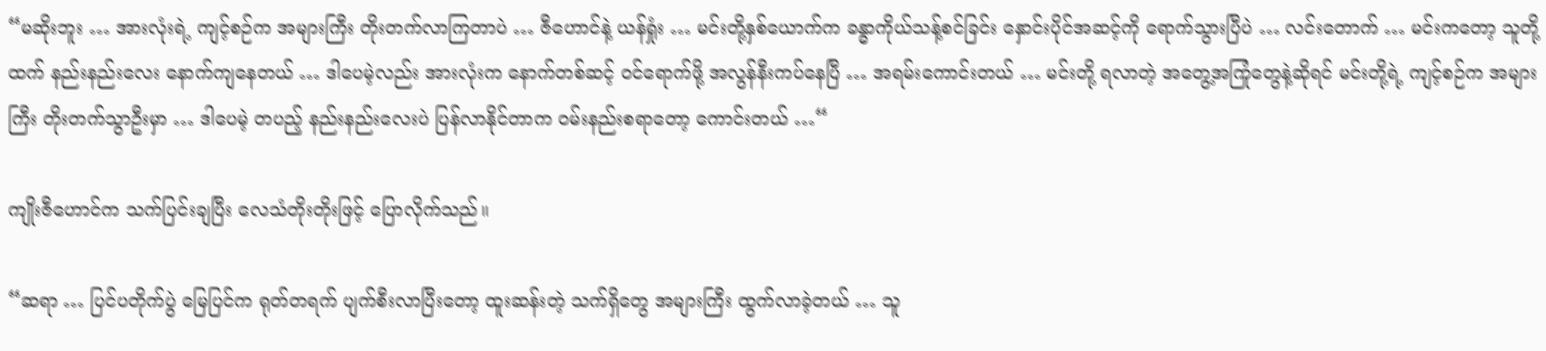“မဆိုးဘူး … အားလုံးရဲ့ ကျင့်စဉ်က အများကြီး တိုးတက်လာကြတာပဲ … ဇီဟောင်နဲ့ ယန်ရှုံး … မင်းတို့နှစ်ယောက်က ‌ခန္ဓာကိုယ်သန့်စင်ခြင်း နှောင်းပိုင်အဆင့်ကို ရောက်သွားပြီပဲ … လင်းတောက် … မင်းကတော့ သူတို့ထက် နည်းနည်းလေး နောက်ကျနေတယ် … ဒါပေမဲ့လည်း အားလုံးက နောက်တစ်ဆင့် ဝင်ရောက်ဖို့ အလွန်နီးကပ်နေပြီ … အရမ်းကောင်းတယ် … မင်းတို့ ရလာတဲ့ အတွေ့အကြုံတွေနဲ့ဆိုရင် မင်းတို့ရဲ့ ကျင့်စဉ်က အများကြီး တိုးတက်သွာဦးမှာ … ဒါပေမဲ့ တပည့် နည်းနည်းလေးပဲ ပြန်လာနိုင်တာက ဝမ်းနည်းစရာတော့ ကောင်းတယ် …“

ကျိုးဇီဟောင်က သက်ပြင်းချပြီး လေသံတိုးတိုးဖြင့် ပြောလိုက်သည်။

“ဆရာ … ပြင်ပတိုက်ပွဲ မြေပြင်က ရုတ်တရက် ပျက်စီးလာပြီးတော့ ထူးဆန်းတဲ့ သက်ရှိတွေ အများကြီး ထွက်လာခဲ့တယ် … သူ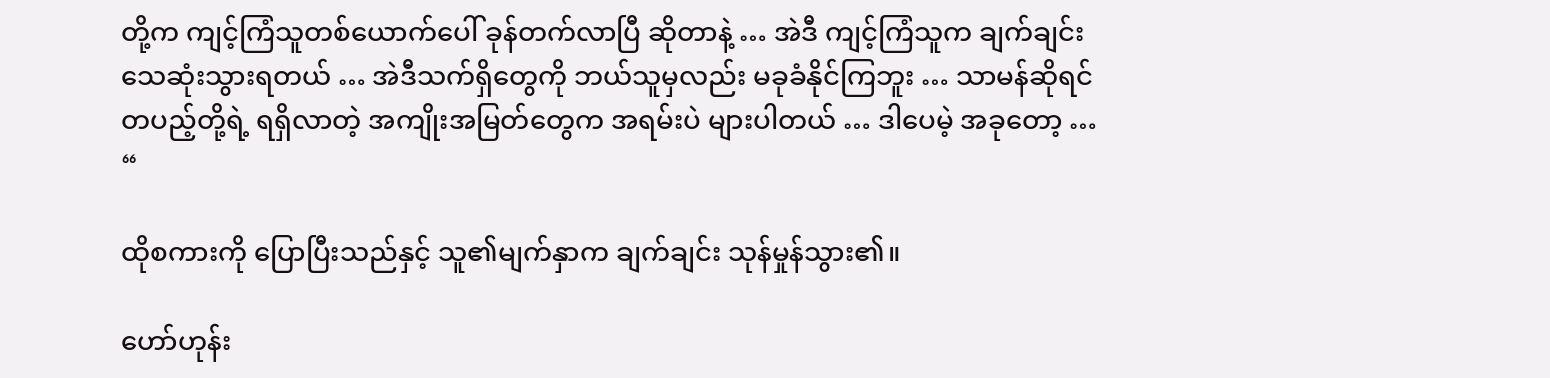တို့က ကျင့်ကြံသူတစ်ယောက်ပေါ် ခုန်တက်လာပြီ ဆိုတာနဲ့ … အဲဒီ ကျင့်ကြံသူက ချက်ချင်း သေဆုံးသွားရတယ် … အဲဒီသက်ရှိတွေကို ဘယ်သူမှလည်း မခုခံနိုင်ကြဘူး … သာမန်ဆိုရင် တပည့်တို့ရဲ့ ရရှိလာတဲ့ အကျိုးအမြတ်တွေက အရမ်းပဲ များပါတယ် … ဒါပေမဲ့ အခုတော့ … “

ထိုစကားကို ပြောပြီးသည်နှင့် သူ၏မျက်နှာက ချက်ချင်း သုန်မှုန်သွား၏။

ဟော်ဟုန်း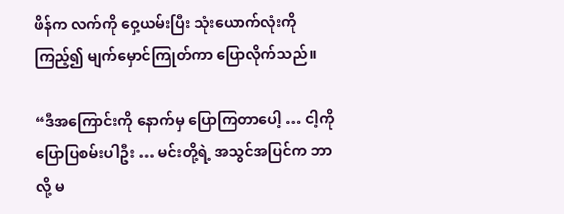ဖိန်က လက်ကို ဝှေ့ယမ်းပြီး သုံးယောက်လုံးကို ကြည့်၍ မျက်မှောင်ကြုတ်ကာ ပြောလိုက်သည်။

“ဒီအကြောင်းကို နောက်မှ ပြောကြတာပေါ့ … ငါ့ကို ပြောပြစမ်းပါဦး … မင်းတို့ရဲ့ အသွင်အပြင်က ဘာလို့ မ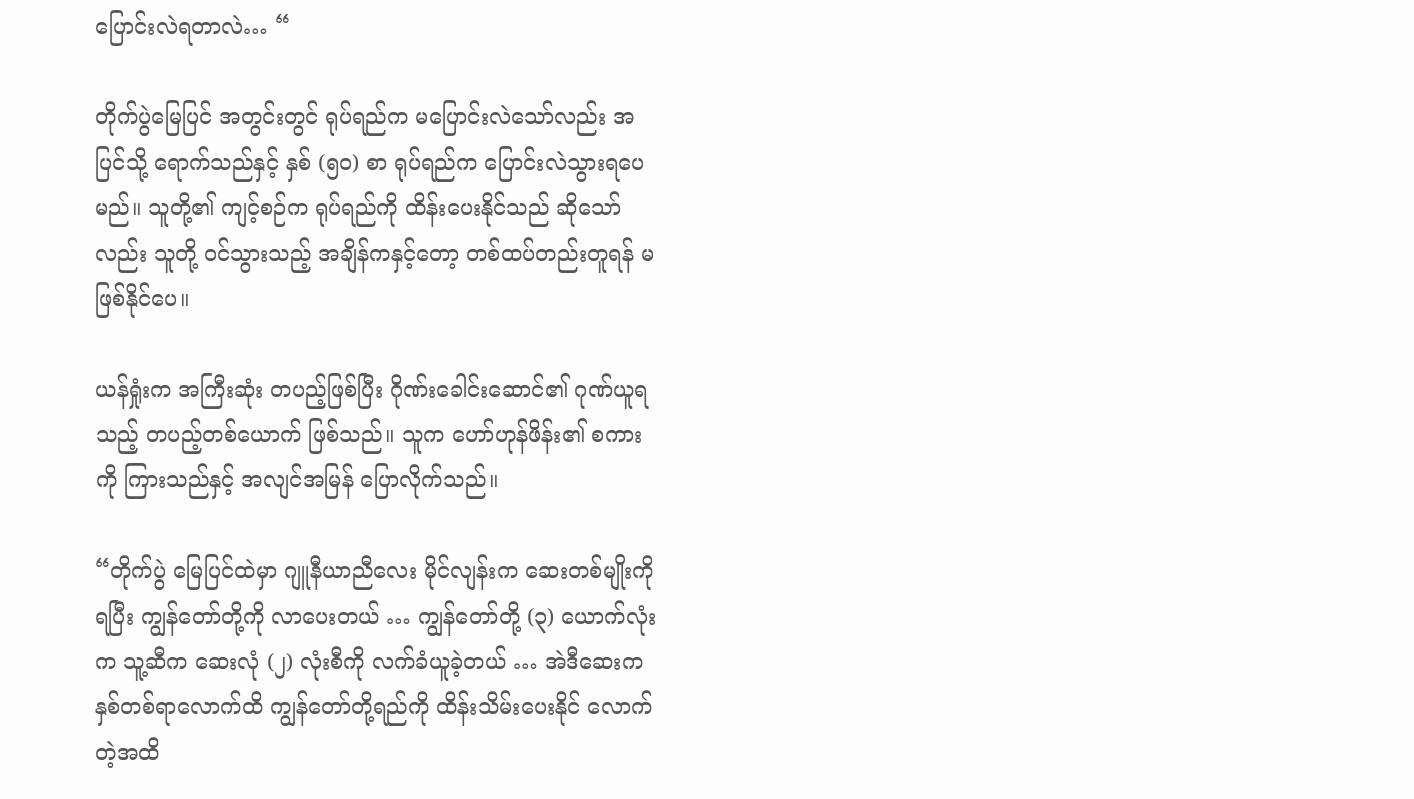ပြောင်းလဲရတာလဲ… “

တိုက်ပွဲမြေပြင် အတွင်းတွင် ရုပ်ရည်က မပြောင်းလဲသော်လည်း အပြင်သို့ ရောက်သည်နှင့် နှစ် (၅၀) စာ ရုပ်ရည်က ပြောင်းလဲသွားရပေမည်။ သူတို့၏ ကျင့်စဉ်က ရုပ်ရည်ကို ထိန်းပေးနိုင်သည် ဆိုသော်လည်း သူတို့ ဝင်သွားသည့် အချိန်ကနှင့်တော့ တစ်ထပ်တည်းတူရန် မဖြစ်နိုင်ပေ။

ယန်ရှုံးက အကြီးဆုံး တပည့်ဖြစ်ပြီး ဂိုဏ်းခေါင်းဆောင်၏ ဂုဏ်ယူရသည့် တပည့်တစ်ယောက် ဖြစ်သည်။ သူက ဟော်ဟုန်ဖိန်း၏ စကားကို ကြားသည်နှင့် အလျင်အမြန် ပြောလိုက်သည်။

“တိုက်ပွဲ မြေပြင်ထဲမှာ ဂျူနီယာညီလေး မိုင်လျန်းက ဆေးတစ်မျိုးကိုရပြီး ကျွန်တော်တို့ကို လာပေးတယ် … ကျွန်တော်တို့ (၃) ယောက်လုံးက သူ့ဆီက ဆေးလုံ (၂) လုံးစီကို လက်ခံယူခဲ့တယ် … အဲဒီဆေးက နှစ်တစ်ရာလောက်ထိ ကျွန်တော်တို့ရည်ကို ထိန်းသိမ်းပေးနိုင် လောက်တဲ့အထိ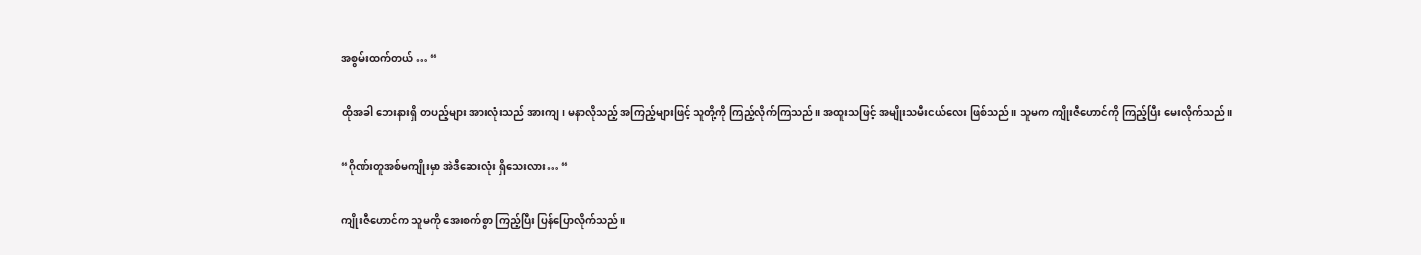အစွမ်းထက်တယ် … “

ထိုအခါ ဘေးနားရှိ တပည့်များ အားလုံးသည် အားကျ၊ မနာလိုသည့် အကြည့်များဖြင့် သူတို့ကို ကြည့်လိုက်ကြသည်။ အထူးသဖြင့် အမျိုးသမီးငယ်လေး ဖြစ်သည်။ သူမက ကျိုးဇီဟောင်ကို ကြည့်ပြီး မေးလိုက်သည်။

“ဂိုဏ်းတူအစ်မကျိုးမှာ အဲဒီဆေးလုံး ရှိသေးလား… “

ကျိုးဇီဟောင်က သူမကို အေးစက်စွာ ကြည့်ပြီး ပြန်ပြောလိုက်သည်။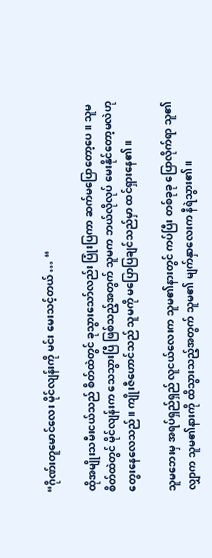“ဂိုဏ်းတူမောင်လေး မိုင်လျန်းကို မင်း မေးသင့်တယ် … “

ထိုအမျိုးသမီးငယ်သည် စိတ်ထဲတွင် ခုသွားသော်လည်း ပြုံးပြကာ ဆက်မပြောတော့ပေ။ သူမ စိတ်ထဲတွင် မိုင်လျန်းက သေသွားပြီ ဖြစ်သည့်အတွက် သူမက ဘယ်လိုလုပ် မေးနိုင်တော့မလဲဟု တွေးနေလေသည်။ ကျိုးဇီဟောင်သည် သူမကို မပြောပြချင်သည်မှာ ထင်ရှားနေ၏။

သူမဘေးမှ အရပ်ရှည်ရှည် လူငယ်လေးက သူမ၏နားတွင် ကပ်ပြီး တစ်ခုခု ပြောလိုက်ရာ သူ၏ လျှာက သူမ၏နားကို ထိသွားသည့်အတွက် သူမ၏ မျက်နှာလေးက နီရဲသွား၏။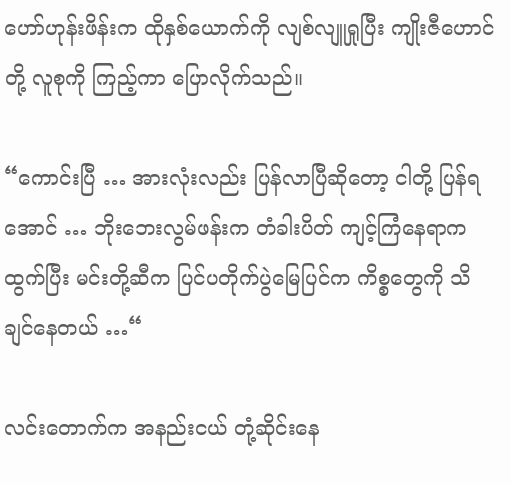ဟော်ဟုန်းဖိန်းက ထိုနှစ်ယောက်ကို လျစ်လျူရှုပြီး ကျိုးဇီဟောင်တို့ လူစုကို ကြည့်ကာ ပြောလိုက်သည်။

“ကောင်းပြီ … အားလုံးလည်း ပြန်လာပြီဆိုတော့ ငါတို့ ပြန်ရအောင် … ဘိုးဘေးလွမ်ဖန်းက တံခါးပိတ် ကျင့်ကြံနေရာက ထွက်ပြီး မင်းတို့ဆီက ပြင်ပတိုက်ပွဲမြေပြင်က ကိစ္စတွေကို သိချင်နေတယ် …“

လင်းတောက်က အနည်းငယ် တုံ့ဆိုင်းနေ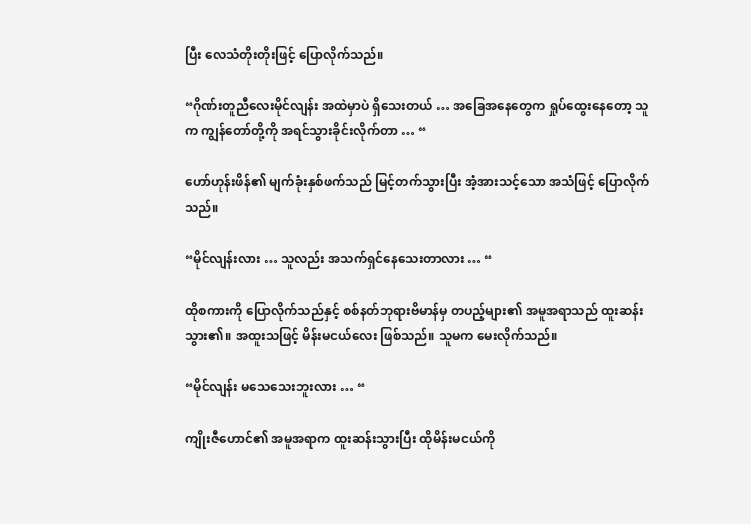ပြီး လေသံတိုးတိုးဖြင့် ပြောလိုက်သည်။

“ဂိုဏ်းတူညီလေးမိုင်လျန်း အထဲမှာပဲ ရှိသေးတယ် … အခြေအနေတွေက ရှုပ်ထွေးနေတော့ သူက ကျွန်တော်တို့ကို အရင်သွားခိုင်းလိုက်တာ … “

ဟော်ဟုန်းဖိန်၏ မျက်ခုံးနှစ်ဖက်သည် မြင့်တက်သွားပြီး အံ့အားသင့်သော အသံဖြင့် ပြောလိုက်သည်။

“မိုင်လျန်းလား … သူလည်း အသက်ရှင်နေသေးတာလား … “

ထိုစကားကို ပြောလိုက်သည်နှင့် စစ်နတ်ဘုရားဗိမာန်မှ တပည့်များ၏ အမူအရာသည် ထူးဆန်းသွား၏။ အထူးသဖြင့် မိန်းမငယ်လေး ဖြစ်သည်။ သူမက မေးလိုက်သည်။

“မိုင်လျန်း မသေသေးဘူးလား … “

ကျိုးဇီဟောင်၏ အမူအရာက ထူးဆန်းသွားပြီး ထိုမိန်းမငယ်ကို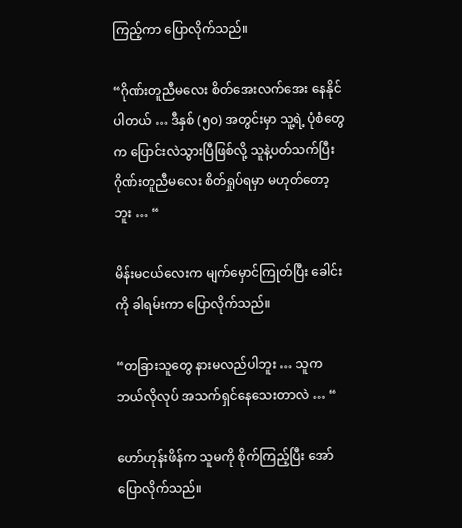ကြည့်ကာ ပြောလိုက်သည်။

“ဂိုဏ်းတူညီမလေး စိတ်အေးလက်အေး နေနိုင်ပါတယ် … ဒီနှစ် (၅၀) အတွင်းမှာ သူ့ရဲ့ ပုံစံတွေက ပြောင်းလဲသွားပြီဖြစ်လို့ သူနဲ့ပတ်သက်ပြီး ဂိုဏ်းတူညီမလေး စိတ်ရှုပ်ရမှာ မဟုတ်တော့ဘူး … “

မိန်းမငယ်လေးက မျက်မှောင်ကြုတ်ပြီး ခေါင်းကို ခါရမ်းကာ ပြောလိုက်သည်။

“တခြားသူတွေ နားမလည်ပါဘူး … သူက ဘယ်လိုလုပ် အသက်ရှင်နေသေးတာလဲ … “

ဟော်ဟုန်းဖိန်က သူမကို စိုက်ကြည့်ပြီး အော်ပြောလိုက်သည်။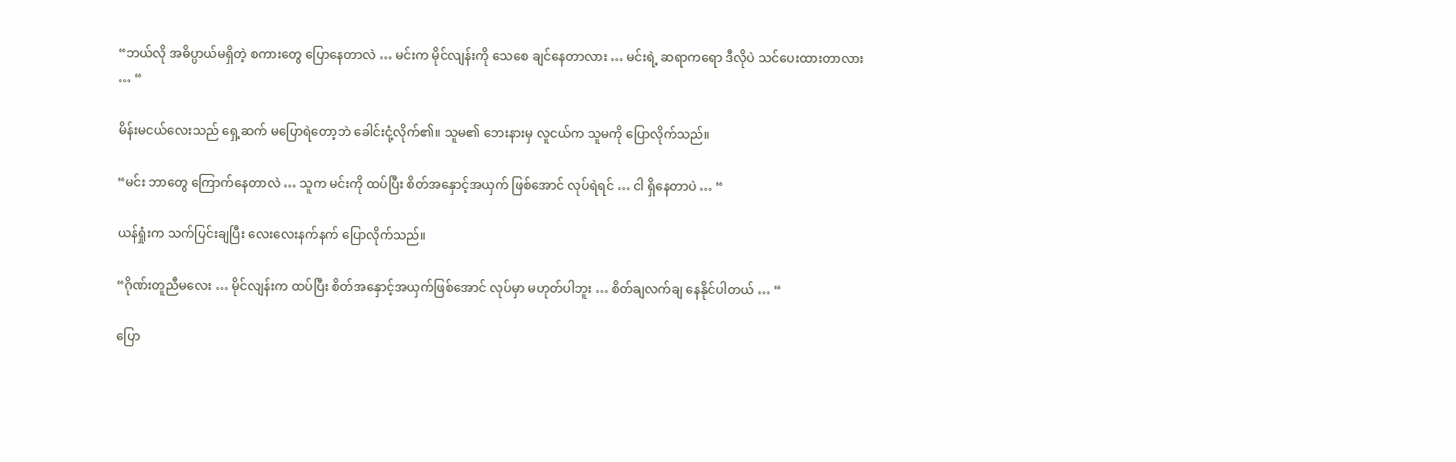“ဘယ်လို အဓိပ္ပာယ်မရှိတဲ့ စကားတွေ ပြောနေတာလဲ … မင်းက မိုင်လျန်းကို သေစေ ချင်နေတာလား … မင်းရဲ့ ဆရာကရော ဒီလိုပဲ သင်ပေးထားတာလား … “

မိန်းမငယ်လေးသည် ရှေ့ဆက် မပြောရဲတော့ဘဲ ခေါင်းငုံ့လိုက်၏။ သူမ၏ ဘေးနားမှ လူငယ်က သူမကို ပြောလိုက်သည်။

“မင်း ဘာတွေ ကြောက်နေတာလဲ … သူက မင်းကို ထပ်ပြီး စိတ်အနှောင့်အယှက် ဖြစ်အောင် လုပ်ရဲရင် … ငါ ရှိနေတာပဲ … “

ယန်ရှုံးက သက်ပြင်းချပြီး လေးလေးနက်နက် ပြောလိုက်သည်။

“ဂိုဏ်းတူညီမလေး … မိုင်လျန်းက ထပ်ပြီး စိတ်အနှောင့်အယှက်ဖြစ်အောင် လုပ်မှာ မဟုတ်ပါဘူး … စိတ်ချလက်ချ နေနိုင်ပါတယ် … “

ပြော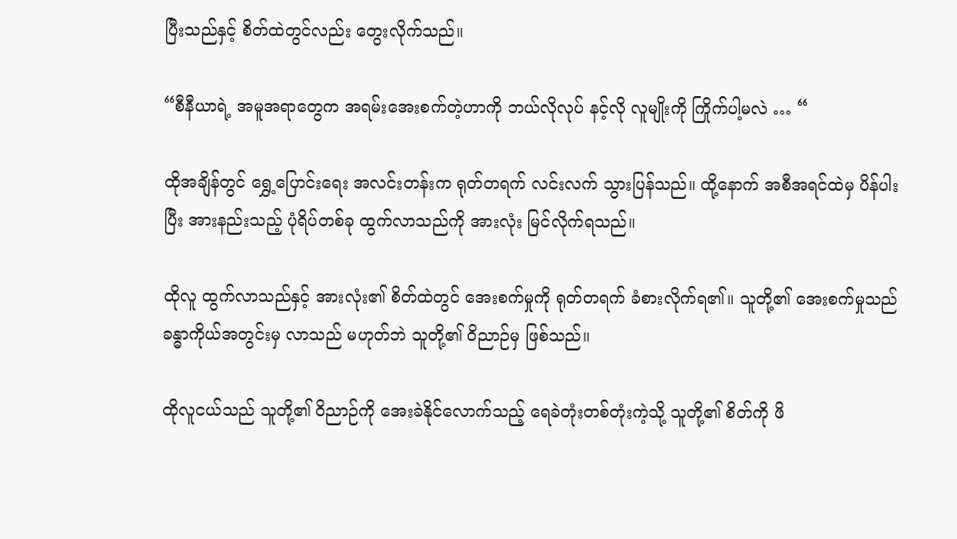ပြီးသည်နှင့် စိတ်ထဲတွင်လည်း တွေးလိုက်သည်။

“စီနီယာရဲ့ အမူအရာတွေက အရမ်းအေးစက်တဲ့ဟာကို ဘယ်လိုလုပ် နင့်လို လူမျိုးကို ကြိုက်ပါ့မလဲ … “

ထိုအချိန်တွင် ရွှေ့ပြောင်းရေး အလင်းတန်းက ရုတ်တရက် လင်းလက် သွားပြန်သည်။ ထို့နောက် အစီအရင်ထဲမှ ပိန်ပါးပြီး အားနည်းသည့် ပုံရိပ်တစ်ခု ထွက်လာသည်ကို အားလုံး မြင်လိုက်ရသည်။

ထိုလူ ထွက်လာသည်နှင့် အားလုံး၏ စိတ်ထဲတွင် အေးစက်မှုကို ရုတ်တရက် ခံစားလိုက်ရ၏။ သူတို့၏ အေးစက်မှုသည် ခန္ဓာကိုယ်အတွင်းမှ လာသည် မဟုတ်ဘဲ သူတို့၏ ဝိညာဉ်မှ ဖြစ်သည်။

ထိုလူငယ်သည် သူတို့၏ ဝိညာဉ်ကို အေးခဲနိုင်လောက်သည့် ရေခဲတုံးတစ်တုံးကဲ့သို့ သူတို့၏ စိတ်ကို ဖိ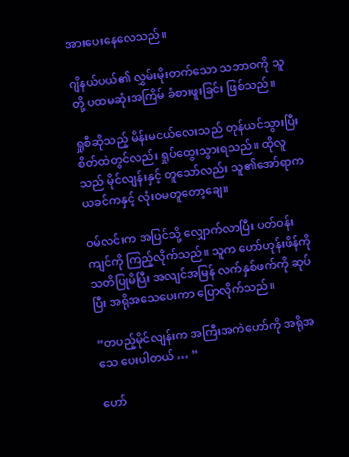အားပေးနေလေသည်။

ဂျိနယ်ပယ်၏ လွှမ်းမိုးတက်သော သဘာဝကို သူတို့ ပထမဆုံးအကြိမ် ခံစားဖူးခြင်း ဖြစ်သည်။

ရှုစီဆိုသည့် မိန်းမငယ်‌လေးသည် တုန်ယင်သွားပြီး စိတ်ထဲတွင်လည်း ရှုပ်ထွေးသွားရသည်။ ထိုလူသည် မိုင်လျန်းနှင့် တူသော်လည်း သူ၏အော်ရာက ယခင်ကနှင့် လုံးဝမတူတော့ချေ။

ဝမ်လင်းက အပြင်သို့ လျှောက်လာပြီး ပတ်ဝန်းကျင်ကို ကြည့်လိုက်သည်။ သူက ဟော်ဟုန်းဖိန်ကို သတိပြုမိပြီး အလျင်အမြန် လက်နှစ်ဖက်ကို ဆုပ်ပြီး အရိုအသေပေးကာ ပြောလိုက်သည်။

“တပည့်မိုင်လျန်းက အကြီးအကဲဟော်ကို အရိုအသေ ပေးပါတယ် … “

ဟော်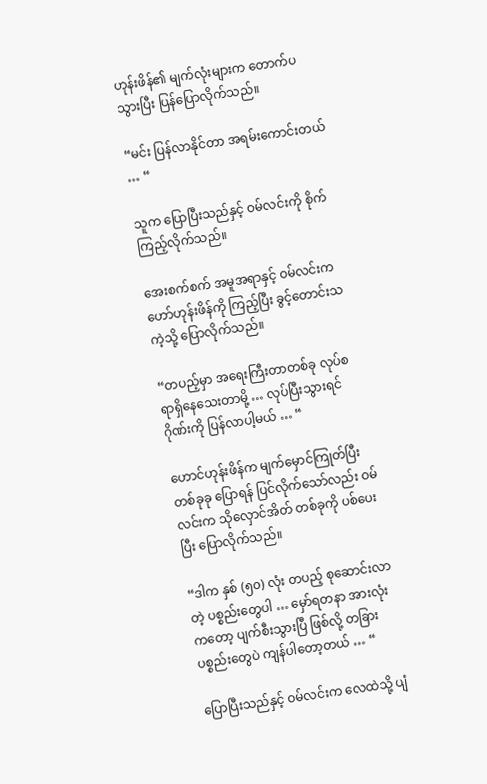ဟုန်းဖိန်၏ မျက်လုံးများက တောက်ပသွားပြီး ပြန်ပြောလိုက်သည်။

“မင်း ပြန်လာနိုင်တာ အရမ်းကောင်းတယ် … “

သူက ပြောပြီးသည်နှင့် ဝမ်လင်းကို စိုက်ကြည့်လိုက်သည်။

အေးစက်စက် အမူအရာနှင့် ဝမ်လင်းက ဟော်ဟုန်းဖိန်ကို ကြည့်ပြီး ခွင့်တောင်းသကဲ့သို့ ပြောလိုက်သည်။

“တပည့်မှာ အရေးကြီးတာတစ်ခု လုပ်စရာရှိနေသေးတာမို့ … လုပ်ပြီးသွားရင် ဂိုဏ်းကို ပြန်လာပါ့မယ် … “

ဟောင်ဟုန်းဖိန်က မျက်မှောင်ကြုတ်ပြီး တစ်ခုခု ပြောရန် ပြင်လိုက်သော်လည်း ဝမ်လင်းက သိုလှောင်အိတ် တစ်ခုကို ပစ်ပေးပြီး ပြောလိုက်သည်။

“ဒါက နှစ် (၅၀) လုံး တပည့် စုဆောင်းလာတဲ့ ပစ္စည်းတွေပါ … မှော်ရတနာ အားလုံးကတော့ ပျက်စီးသွားပြီ ဖြစ်လို့ တခြားပစ္စည်းတွေပဲ ကျန်ပါတော့တယ် … “

ပြောပြီးသည်နှင့် ဝမ်လင်းက လေထဲသို့ ပျံ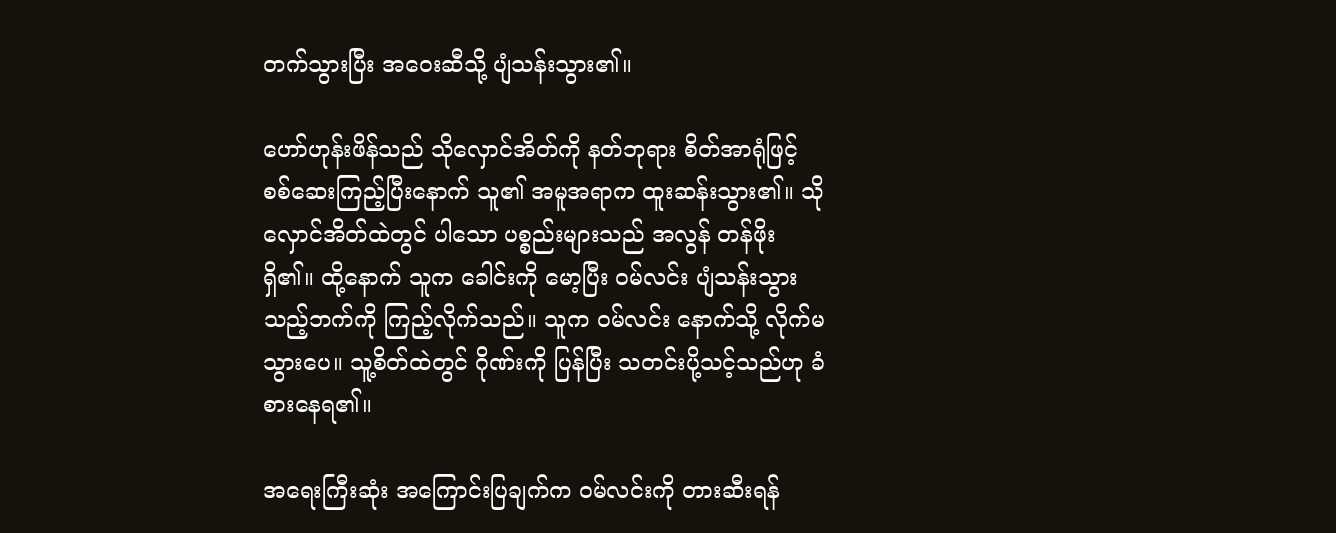တက်သွားပြီး အဝေးဆီသို့ ပျံသန်းသွား၏။

ဟော်ဟုန်းဖိန်သည် သိုလှောင်အိတ်ကို နတ်ဘုရား စိတ်အာရုံဖြင့် စစ်ဆေးကြည့်ပြီးနောက် သူ၏ အမူအရာက ထူးဆန်းသွား၏။ သိုလှောင်အိတ်ထဲတွင် ပါသော ပစ္စည်းများသည် အလွန် တန်ဖိုးရှိ၏။ ထို့နောက် သူက ခေါင်းကို မော့ပြီး ဝမ်လင်း ပျံသန်းသွားသည့်ဘက်ကို ကြည့်လိုက်သည်။ သူက ဝမ်လင်း နောက်သို့ လိုက်မသွားပေ။ သူ့စိတ်ထဲတွင် ဂိုဏ်းကို ပြန်ပြီး သတင်းပို့သင့်သည်ဟု ခံစားနေရ၏။

အရေးကြီးဆုံး အကြောင်းပြချက်က ဝမ်လင်းကို တားဆီးရန်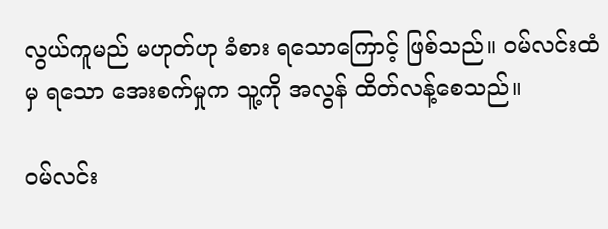လွယ်ကူမည် မဟုတ်ဟု ခံစား ရသောကြောင့် ဖြစ်သည်။ ဝမ်လင်းထံမှ ရသော အေးစက်မှုက သူ့ကို အလွန် ထိတ်လန့်စေသည်။

ဝမ်လင်း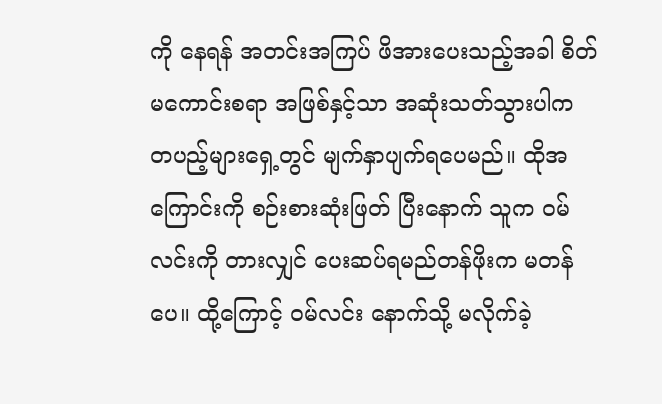ကို နေရန် အတင်းအကြပ် ဖိအားပေးသည့်အခါ စိတ်မကောင်းစရာ အဖြစ်နှင့်သာ အဆုံးသတ်သွားပါက တပည့်များရှေ့တွင် မျက်နှာပျက်ရပေမည်။ ထိုအကြောင်းကို စဉ်းစားဆုံးဖြတ် ပြီးနောက် သူက ဝမ်လင်းကို တားလျှင် ပေးဆပ်ရမည်တန်ဖိုးက မတန်ပေ။ ထို့ကြောင့် ဝမ်လင်း နောက်သို့ မလိုက်ခဲ့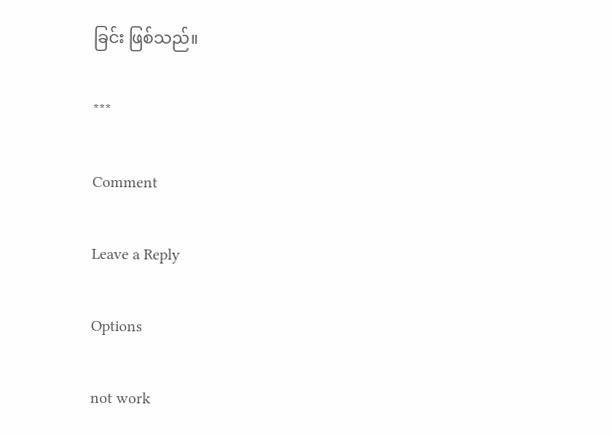ခြင်း ဖြစ်သည်။

***

Comment

Leave a Reply

Options

not work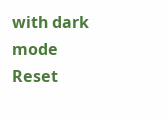with dark mode
Reset